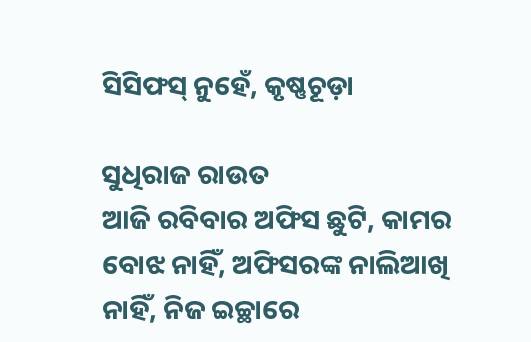ସିସିଫସ୍‌ ନୁହେଁ, କୃଷ୍ଣଚୂଡ଼ା

ସୁଧିରାଜ ରାଉତ
ଆଜି ରବିବାର ଅଫିସ ଛୁଟି, କାମର ବୋଝ ନାହିଁ, ଅଫିସରଙ୍କ ନାଲିଆଖି ନାହିଁ, ନିଜ ଇଚ୍ଛାରେ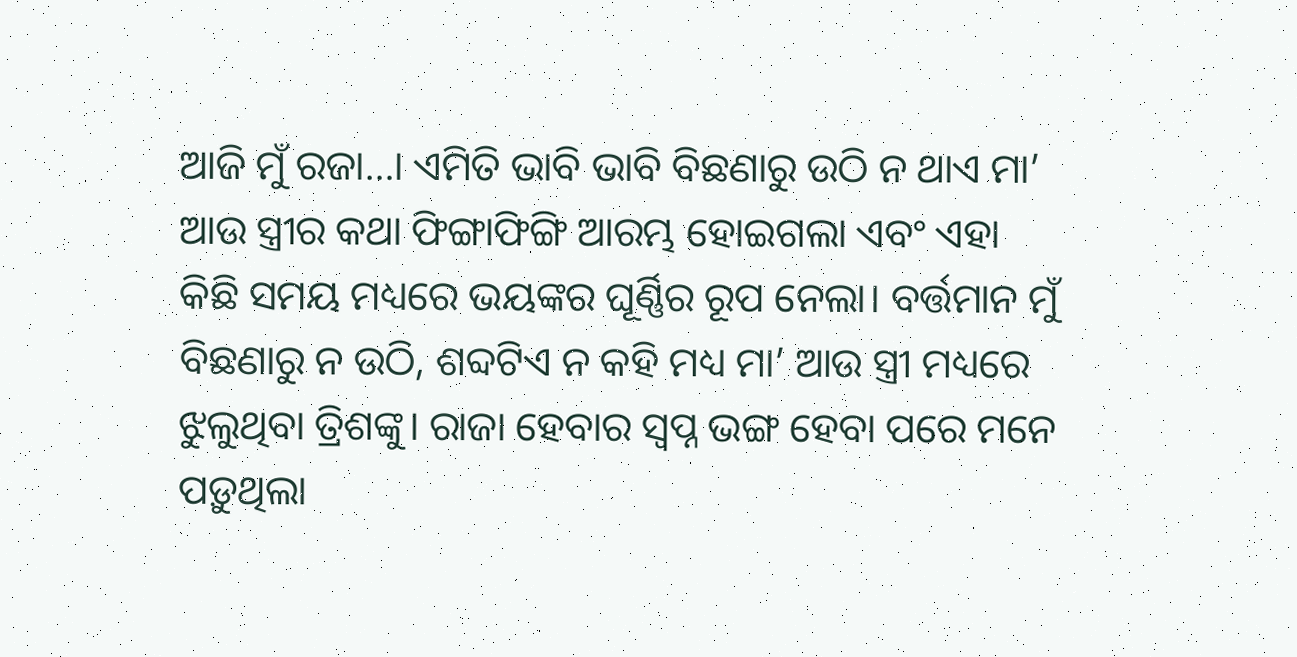ଆଜି ମୁଁ ରଜା…। ଏମିତି ଭାବି ଭାବି ବିଛଣାରୁ ଉଠି ନ ଥାଏ ମା’ ଆଉ ସ୍ତ୍ରୀର କଥା ଫିଙ୍ଗାଫିଙ୍ଗି ଆରମ୍ଭ ହୋଇଗଲା ଏବଂ ଏହା କିଛି ସମୟ ମଧ୍ୟରେ ଭୟଙ୍କର ଘୂର୍ଣ୍ଣିର ରୂପ ନେଲା। ବର୍ତ୍ତମାନ ମୁଁ ବିଛଣାରୁ ନ ଉଠି, ଶବ୍ଦଟିଏ ନ କହି ମଧ୍ୟ ମା’ ଆଉ ସ୍ତ୍ରୀ ମଧ୍ୟରେ ଝୁଲୁଥିବା ତ୍ରିଶଙ୍କୁ। ରାଜା ହେବାର ସ୍ବପ୍ନ ଭଙ୍ଗ ହେବା ପରେ ମନେ ପଡ଼ୁଥିଲା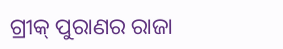ଗ୍ରୀକ୍‌ ପୁରାଣର ରାଜା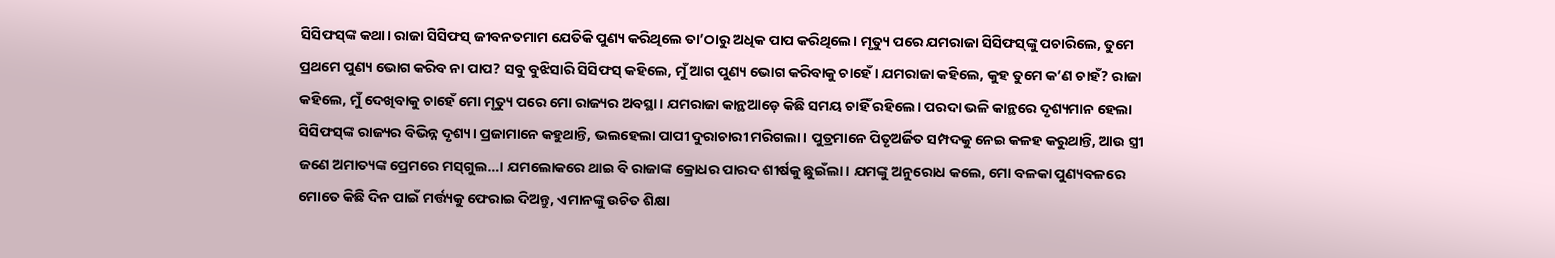ସିସିଫସ୍‌ଙ୍କ କଥା। ରାଜା ସିସିଫସ୍‌ ଜୀବନତମାମ ଯେତିକି ପୁଣ୍ୟ କରିଥିଲେ ତା’ଠାରୁ ଅଧିକ ପାପ କରିଥିଲେ। ମୃତ୍ୟୁ ପରେ ଯମରାଜା ସିସିଫସ୍‌ଙ୍କୁ ପଚାରିଲେ, ତୁମେ ପ୍ରଥମେ ପୁଣ୍ୟ ଭୋଗ କରିବ ନା ପାପ? ସବୁ ବୁଝିସାରି ସିସିଫସ୍‌ କହିଲେ, ମୁଁ ଆଗ ପୁଣ୍ୟ ଭୋଗ କରିବାକୁ ଚାହେଁ। ଯମରାଜା କହିଲେ, କୁହ ତୁମେ କ’ଣ ଚାହଁ? ରାଜା କହିଲେ, ମୁଁ ଦେଖିବାକୁ ଚାହେଁ ମୋ ମୃତ୍ୟୁ ପରେ ମୋ ରାଜ୍ୟର ଅବସ୍ଥା। ଯମରାଜା କାନ୍ଥଆଡ଼େ କିଛି ସମୟ ଚାହିଁ ରହିଲେ। ପରଦା ଭଳି କାନ୍ଥରେ ଦୃଶ୍ୟମାନ ହେଲା ସିସିଫସ୍‌ଙ୍କ ରାଜ୍ୟର ବିଭିନ୍ନ ଦୃଶ୍ୟ। ପ୍ରଜାମାନେ କହୁଥାନ୍ତି, ଭଲହେଲା ପାପୀ ଦୁରାଚାରୀ ମରିଗଲା। ପୁତ୍ରମାନେ ପିତୃଅର୍ଜିତ ସମ୍ପଦକୁ ନେଇ କଳହ କରୁଥାନ୍ତି, ଆଉ ସ୍ତ୍ରୀ ଜଣେ ଅମାତ୍ୟଙ୍କ ପ୍ରେମରେ ମସ୍‌ଗୁଲ…। ଯମଲୋକରେ ଥାଇ ବି ରାଜାଙ୍କ କ୍ରୋଧର ପାରଦ ଶୀର୍ଷକୁ ଛୁଇଁଲା। ଯମଙ୍କୁ ଅନୁରୋଧ କଲେ, ମୋ ବଳକା ପୁଣ୍ୟବଳରେ ମୋତେ କିଛି ଦିନ ପାଇଁ ମର୍ତ୍ତ୍ୟକୁ ଫେରାଇ ଦିଅନ୍ତୁ, ଏମାନଙ୍କୁ ଉଚିତ ଶିକ୍ଷା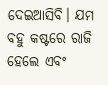ଦେଇଆସିବି। ଯମ ବହୁ କଷ୍ଟରେ ରାଜି ହେଲେ ଏବଂ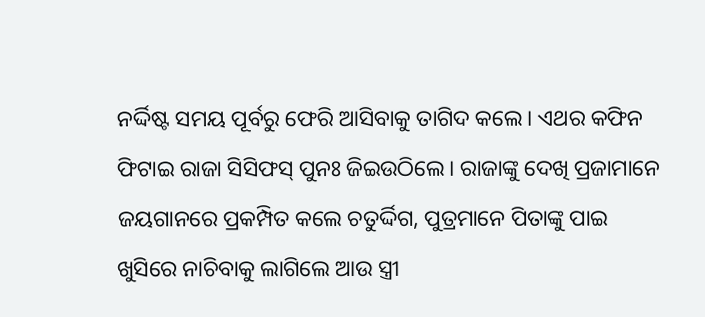ନର୍ଦ୍ଦିଷ୍ଟ ସମୟ ପୂର୍ବରୁ ଫେରି ଆସିବାକୁ ତାଗିଦ କଲେ। ଏଥର କଫିନ ଫିଟାଇ ରାଜା ସିସିଫସ୍‌ ପୁନଃ ଜିଇଉଠିଲେ। ରାଜାଙ୍କୁ ଦେଖି ପ୍ରଜାମାନେ ଜୟଗାନରେ ପ୍ରକମ୍ପିତ କଲେ ଚତୁର୍ଦ୍ଦିଗ, ପୁତ୍ରମାନେ ପିତାଙ୍କୁ ପାଇ ଖୁସିରେ ନାଚିବାକୁ ଲାଗିଲେ ଆଉ ସ୍ତ୍ରୀ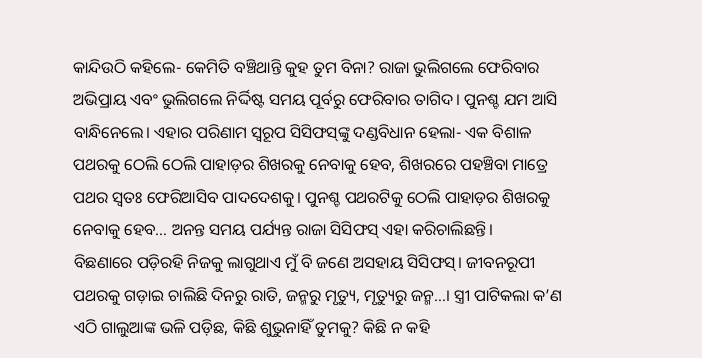କାନ୍ଦିଉଠି କହିଲେ- କେମିତି ବଞ୍ଚିଥାନ୍ତି କୁହ ତୁମ ବିନା? ରାଜା ଭୁଲିଗଲେ ଫେରିବାର ଅଭିପ୍ରାୟ ଏବଂ ଭୁଲିଗଲେ ନିର୍ଦ୍ଦିଷ୍ଟ ସମୟ ପୂର୍ବରୁ ଫେରିବାର ତାଗିଦ। ପୁନଶ୍ଚ ଯମ ଆସି ବାନ୍ଧିନେଲେ। ଏହାର ପରିଣାମ ସ୍ବରୂପ ସିସିଫସ୍‌ଙ୍କୁ ଦଣ୍ଡବିଧାନ ହେଲା- ଏକ ବିଶାଳ ପଥରକୁ ଠେଲି ଠେଲି ପାହାଡ଼ର ଶିଖରକୁ ନେବାକୁ ହେବ, ଶିଖରରେ ପହଞ୍ଚିବା ମାତ୍ରେ ପଥର ସ୍ବତଃ ଫେରିଆସିବ ପାଦଦେଶକୁ। ପୁନଶ୍ଚ ପଥରଟିକୁ ଠେଲି ପାହାଡ଼ର ଶିଖରକୁ ନେବାକୁ ହେବ… ଅନନ୍ତ ସମୟ ପର୍ଯ୍ୟନ୍ତ ରାଜା ସିସିଫସ୍‌ ଏହା କରିଚାଲିଛନ୍ତି।
ବିଛଣାରେ ପଡ଼ିରହି ନିଜକୁ ଲାଗୁଥାଏ ମୁଁ ବି ଜଣେ ଅସହାୟ ସିସିଫସ୍‌। ଜୀବନରୂପୀ ପଥରକୁ ଗଡ଼ାଇ ଚାଲିଛି ଦିନରୁ ରାତି, ଜନ୍ମରୁ ମୃତ୍ୟୁ, ମୃତ୍ୟୁରୁ ଜନ୍ମ…। ସ୍ତ୍ରୀ ପାଟିକଲା କ’ଣ ଏଠି ଗାଲୁଆଙ୍କ ଭଳି ପଡ଼ିଛ, କିଛି ଶୁଭୁନାହିଁ ତୁମକୁ? କିଛି ନ କହି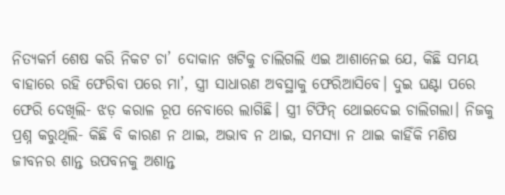ନିତ୍ୟକର୍ମ ଶେଷ କରି ନିକଟ ଚା’ ଦୋକାନ ଖଟିକୁ ଚାଲିଗଲି ଏଇ ଆଶାନେଇ ଯେ, କିଛି ସମୟ ବାହାରେ ରହି ଫେରିବା ପରେ ମା’, ସ୍ତ୍ରୀ ସାଧାରଣ ଅବସ୍ଥାକୁ ଫେରିଆସିବେ। ଦୁଇ ଘଣ୍ଟା ପରେ ଫେରି ଦେଖିଲି- ଝଡ଼ କରାଳ ରୂପ ନେବାରେ ଲାଗିଛି। ସ୍ତ୍ରୀ ଟିଫିନ୍‌ ଥୋଇଦେଇ ଚାଲିଗଲା। ନିଜକୁ ପ୍ରଶ୍ନ କରୁଥିଲି- କିଛି ବି କାରଣ ନ ଥାଇ, ଅଭାବ ନ ଥାଇ, ସମସ୍ୟା ନ ଥାଇ କାହିଁକି ମଣିଷ ଜୀବନର ଶାନ୍ତ ଉପବନକୁ ଅଶାନ୍ତ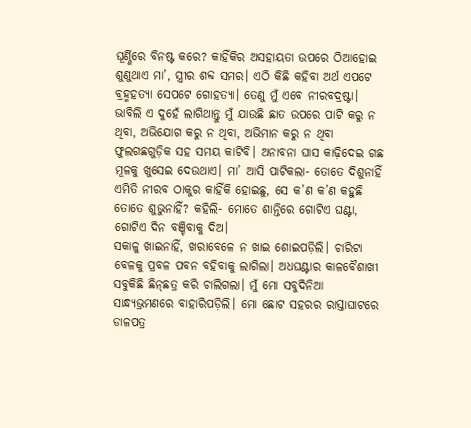ଘୂର୍ଣ୍ଣିରେ ବିନଷ୍ଟ କରେ? କାହିଁକିର ଅସହାୟତା ଉପରେ ଠିଆହୋଇ ଶୁଣୁଥାଏ ମା’, ସ୍ତ୍ରୀର ଶବ୍ଦ ସମର। ଏଠି କିଛି କହିବା ଅର୍ଥ ଏପଟେ ବ୍ରହ୍ମହତ୍ୟା ସେପଟେ ଗୋହତ୍ୟା। ତେଣୁ ମୁଁ ଏବେ ନୀରବଦ୍ରଷ୍ଟା। ଭାବିଲି ଏ ଦୁହେଁ ଲାଗିଥାନ୍ତୁ ମୁଁ ଯାଉଛି ଛାତ ଉପରେ ପାଟି କରୁ ନ ଥିବା, ଅଭିଯୋଗ କରୁ ନ ଥିବା, ଅଭିମାନ କରୁ ନ ଥିବା ଫୁଲଗଛଗୁଡ଼ିକ ସହ ସମୟ କାଟିବି। ଅନାବନା ଘାସ କାଢ଼ିଦେଇ ଗଛ ମୂଳକୁ ଖୁସେଇ ଦେଉଥାଏ। ମା’ ଆସି ପାଟିକଲା- ତୋତେ ଦିଶୁନାହିଁ ଏମିତି ନୀରବ ଠାକୁର କାହିଁକି ହୋଇଛୁ, ସେ କ’ଣ କ’ଣ କହୁଛି ତୋତେ ଶୁଭୁନାହିଁ? କହିଲି- ମୋତେ ଶାନ୍ତିରେ ଗୋଟିଏ ଘଣ୍ଟା, ଗୋଟିଏ ଦିନ ବଞ୍ଚିବାକୁ ଦିଅ।
ସକାଳୁ ଖାଇନାହିଁ, ଖରାବେଳେ ନ ଖାଇ ଶୋଇପଡ଼ିଲି। ଚାରିଟା ବେଳକୁ ପ୍ରବଳ ପବନ ବହିବାକୁ ଲାଗିଲା। ଅଧଘଣ୍ଟାର କାଳବୈଶାଖୀ ସବୁକିଛି ଛିନ୍‌ଛତ୍ର କରି ଚାଲିଗଲା। ମୁଁ ମୋ ସବୁଦିନିଆ ସାନ୍ଧ୍ୟଭ୍ରମଣରେ ବାହାରିପଡ଼ିଲି। ମୋ ଛୋଟ ସହରର ରାସ୍ତାଘାଟରେ ଡାଳପତ୍ର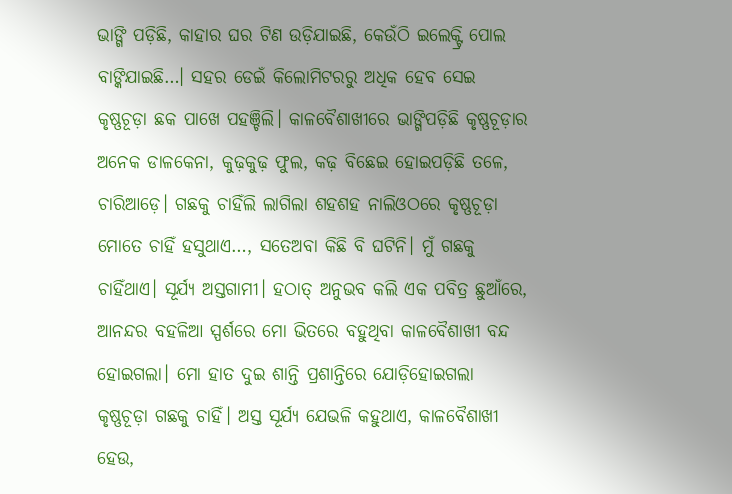ଭାଙ୍ଗି ପଡ଼ିଛି, କାହାର ଘର ଟିଣ ଉଡ଼ିଯାଇଛି, କେଉଁଠି ଇଲେକ୍ଟ୍ରି ପୋଲ ବାଙ୍କିଯାଇଛି…। ସହର ଡେଇଁ କିଲୋମିଟରରୁ ଅଧିକ ହେବ ସେଇ କୃଷ୍ଣଚୂଡ଼ା ଛକ ପାଖେ ପହଞ୍ଚିଲି। କାଳବୈଶାଖୀରେ ଭାଙ୍ଗିପଡ଼ିଛି କୃଷ୍ଣଚୂଡ଼ାର ଅନେକ ଡାଳକେନା, କୁଢ଼କୁଢ଼ ଫୁଲ, କଢ଼ ବିଛେଇ ହୋଇପଡ଼ିଛି ତଳେ, ଚାରିଆଡ଼େ। ଗଛକୁ ଚାହିଁଲି ଲାଗିଲା ଶହଶହ ନାଲିଓଠରେ କୃଷ୍ଣଚୂଡ଼ା ମୋତେ ଚାହିଁ ହସୁଥାଏ…, ସତେଅବା କିଛି ବି ଘଟିନି। ମୁଁ ଗଛକୁ ଚାହିଁଥାଏ। ସୂର୍ଯ୍ୟ ଅସ୍ତଗାମୀ। ହଠାତ୍‌ ଅନୁଭବ କଲି ଏକ ପବିତ୍ର ଛୁଆଁରେ, ଆନନ୍ଦର ବହଳିଆ ସ୍ପର୍ଶରେ ମୋ ଭିତରେ ବହୁଥିବା କାଳବୈଶାଖୀ ବନ୍ଦ ହୋଇଗଲା। ମୋ ହାତ ଦୁଇ ଶାନ୍ତି ପ୍ରଶାନ୍ତିରେ ଯୋଡ଼ିହୋଇଗଲା କୃଷ୍ଣଚୂଡ଼ା ଗଛକୁ ଚାହିଁ। ଅସ୍ତ ସୂର୍ଯ୍ୟ ଯେଭଳି କହୁଥାଏ, କାଳବୈଶାଖୀ ହେଉ,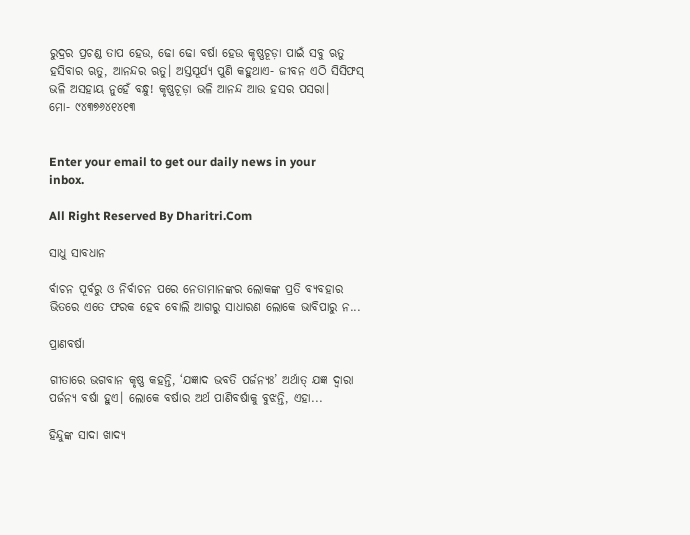ରୁଦ୍ରର ପ୍ରଚଣ୍ଡ ତାପ ହେଉ, ଢୋ ଢୋ ବର୍ଷା ହେଉ କୃଷ୍ଣଚୂଡ଼ା ପାଇଁ ସବୁ ଋତୁ ହସିବାର ଋତୁ, ଆନନ୍ଦର ଋତୁ। ଅସ୍ତସୂର୍ଯ୍ୟ ପୁଣି କହୁଥାଏ- ଜୀବନ ଏଠି ସିସିଫସ୍‌ ଭଳି ଅସହାୟ ନୁହେଁ ବନ୍ଧୁ! କୃଷ୍ଣଚୂଡ଼ା ଭଳି ଆନନ୍ଦ ଆଉ ହସର ପସରା।
ମୋ- ୯୪୩୭୬୪୧୪୧୩


Enter your email to get our daily news in your inbox.

All Right Reserved By Dharitri.Com

ସାଧୁ ସାବଧାନ

ର୍ବାଚନ ପୂର୍ବରୁ ଓ ନିର୍ବାଚନ ପରେ ନେତାମାନଙ୍କର ଲୋକଙ୍କ ପ୍ରତି ବ୍ୟବହାର ଭିତରେ ଏତେ ଫରକ ହେବ ବୋଲି ଆଗରୁ ସାଧାରଣ ଲୋକେ ଭାବିପାରୁ ନ...

ପ୍ରାଣବର୍ଷା

ଗୀତାରେ ଭଗବାନ କୃଷ୍ଣ କହନ୍ତି, ‘ଯଜ୍ଞାଦ ଭବତି ପର୍ଜନ୍ୟଃ’ ଅର୍ଥାତ୍‌ ଯଜ୍ଞ ଦ୍ୱାରା ପର୍ଜନ୍ୟ ବର୍ଷା ହୁଏ। ଲୋକେ ବର୍ଷାର ଅର୍ଥ ପାଣିବର୍ଷାକୁ ବୁଝନ୍ତି, ଏହା...

ହିନ୍ଦୁଙ୍କ ସାଦା ଖାଦ୍ୟ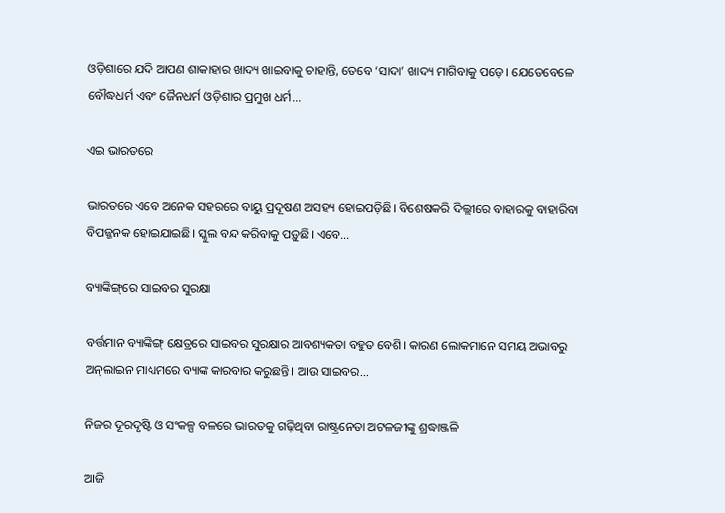ଓଡ଼ିଶାରେ ଯଦି ଆପଣ ଶାକାହାର ଖାଦ୍ୟ ଖାଇବାକୁ ଚାହାନ୍ତି, ତେବେ ‘ସାଦା’ ଖାଦ୍ୟ ମାଗିବାକୁ ପଡ଼େ। ଯେତେବେଳେ ବୌଦ୍ଧଧର୍ମ ଏବଂ ଜୈନଧର୍ମ ଓଡ଼ିଶାର ପ୍ରମୁଖ ଧର୍ମ...

ଏଇ ଭାରତରେ

ଭାରତରେ ଏବେ ଅନେକ ସହରରେ ବାୟୁ ପ୍ରଦୂଷଣ ଅସହ୍ୟ ହୋଇପଡ଼ିଛି। ବିଶେଷକରି ଦିଲ୍ଲୀରେ ବାହାରକୁ ବାହାରିବା ବିପଜ୍ଜନକ ହୋଇଯାଇଛି। ସ୍କୁଲ ବନ୍ଦ କରିବାକୁ ପଡ଼ୁଛି। ଏବେ...

ବ୍ୟାଙ୍କିଙ୍ଗ୍‌ରେ ସାଇବର ସୁରକ୍ଷା

ବର୍ତ୍ତମାନ ବ୍ୟାଙ୍କିଙ୍ଗ୍‌ କ୍ଷେତ୍ରରେ ସାଇବର ସୁରକ୍ଷାର ଆବଶ୍ୟକତା ବହୁତ ବେଶି। କାରଣ ଲୋକମାନେ ସମୟ ଅଭାବରୁ ଅନ୍‌ଲାଇନ ମାଧ୍ୟମରେ ବ୍ୟାଙ୍କ କାରବାର କରୁଛନ୍ତି। ଆଉ ସାଇବର...

ନିଜର ଦୂରଦୃଷ୍ଟି ଓ ସଂକଳ୍ପ ବଳରେ ଭାରତକୁ ଗଢ଼ିଥିବା ରାଷ୍ଟ୍ରନେତା ଅଟଳଜୀଙ୍କୁ ଶ୍ରଦ୍ଧାଞ୍ଜଳି

ଆଜି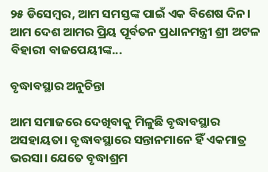୨୫ ଡିସେମ୍ବର, ଆମ ସମସ୍ତଙ୍କ ପାଇଁ ଏକ ବିଶେଷ ଦିନ। ଆମ ଦେଶ ଆମର ପ୍ରିୟ ପୂର୍ବତନ ପ୍ରଧାନମନ୍ତ୍ରୀ ଶ୍ରୀ ଅଟଳ ବିହାରୀ ବାଜପେୟୀଙ୍କ...

ବୃଦ୍ଧାବସ୍ଥାର ଅନୁଚିନ୍ତା

ଆମ ସମାଜରେ ଦେଖିବାକୁ ମିଳୁଛି ବୃଦ୍ଧାବସ୍ଥାର ଅସହାୟତା। ବୃଦ୍ଧାବସ୍ଥାରେ ସନ୍ତାନମାନେ ହିଁ ଏକମାତ୍ର ଭରସା। ଯେତେ ବୃଦ୍ଧାଶ୍ରମ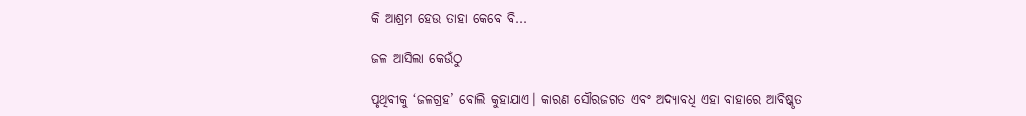କି ଆଶ୍ରମ ହେଉ ତାହା କେବେ ବି...

ଜଳ ଆସିଲା କେଉଁଠୁ

ପୃଥିବୀକୁ ‘ଜଳଗ୍ରହ’ ବୋଲି କୁହାଯାଏ। କାରଣ ସୌରଜଗତ ଏବଂ ଅଦ୍ୟାବଧି ଏହା ବାହାରେ ଆବିଷ୍କୃତ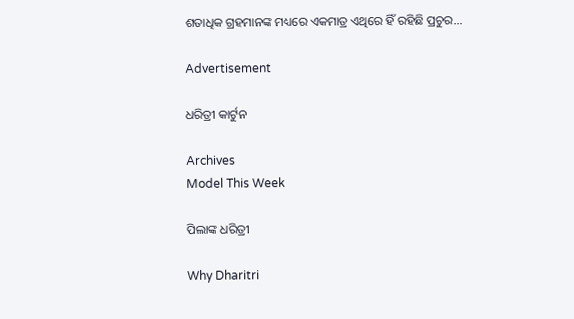ଶତାଧିକ ଗ୍ରହମାନଙ୍କ ମଧ୍ୟରେ ଏକମାତ୍ର ଏଥିରେ ହିଁ ରହିଛି ପ୍ରଚୁର...

Advertisement

ଧରିତ୍ରୀ କାର୍ଟୁନ

Archives
Model This Week

ପିଲାଙ୍କ ଧରିତ୍ରୀ

Why Dharitri